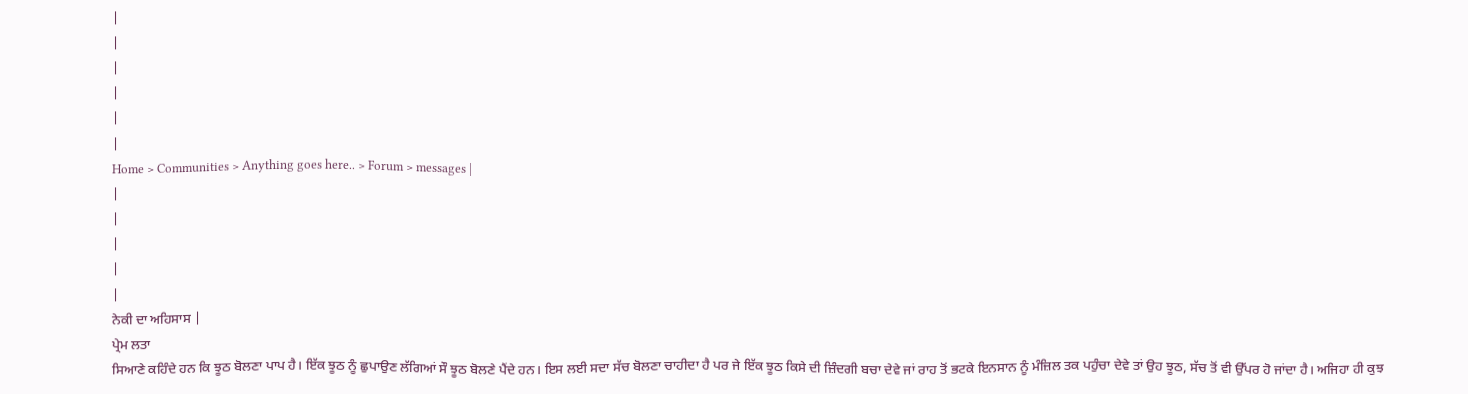|
|
|
|
|
|
Home > Communities > Anything goes here.. > Forum > messages |
|
|
|
|
|
ਨੇਕੀ ਦਾ ਅਹਿਸਾਸ |
ਪ੍ਰੇਮ ਲਤਾ
ਸਿਆਣੇ ਕਹਿੰਦੇ ਹਨ ਕਿ ਝੂਠ ਬੋਲਣਾ ਪਾਪ ਹੈ। ਇੱਕ ਝੂਠ ਨੂੰ ਛੁਪਾਉਣ ਲੱਗਿਆਂ ਸੌ ਝੂਠ ਬੋਲਣੇ ਪੈਂਦੇ ਹਨ। ਇਸ ਲਈ ਸਦਾ ਸੱਚ ਬੋਲਣਾ ਚਾਹੀਦਾ ਹੈ ਪਰ ਜੇ ਇੱਕ ਝੂਠ ਕਿਸੇ ਦੀ ਜ਼ਿੰਦਗੀ ਬਚਾ ਦੇਵੇ ਜਾਂ ਰਾਹ ਤੋਂ ਭਟਕੇ ਇਨਸਾਨ ਨੂੰ ਮੰਜ਼ਿਲ ਤਕ ਪਹੁੰਚਾ ਦੇਵੇ ਤਾਂ ਉਹ ਝੂਠ, ਸੱਚ ਤੋਂ ਵੀ ਉੱਪਰ ਹੋ ਜਾਂਦਾ ਹੈ। ਅਜਿਹਾ ਹੀ ਕੁਝ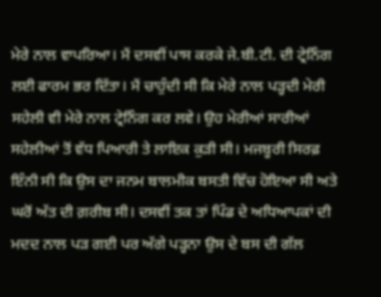ਮੇਰੇ ਨਾਲ ਵਾਪਰਿਆ। ਮੈਂ ਦਸਵੀਂ ਪਾਸ ਕਰਕੇ ਜੇ.ਬੀ.ਟੀ. ਦੀ ਟ੍ਰੇਨਿੰਗ ਲਈ ਫਾਰਮ ਭਰ ਦਿੱਤਾ। ਮੈਂ ਚਾਹੁੰਦੀ ਸੀ ਕਿ ਮੇਰੇ ਨਾਲ ਪੜ੍ਹਦੀ ਮੇਰੀ ਸਹੇਲੀ ਵੀ ਮੇਰੇ ਨਾਲ ਟ੍ਰੇਨਿੰਗ ਕਰ ਲਵੇ। ਉਹ ਮੇਰੀਆਂ ਸਾਰੀਆਂ ਸਹੇਲੀਆਂ ਤੋਂ ਵੱਧ ਪਿਆਰੀ ਤੇ ਲਾਇਕ ਕੁੜੀ ਸੀ। ਮਜਬੂਰੀ ਸਿਰਫ਼ ਇੰਨੀ ਸੀ ਕਿ ਉਸ ਦਾ ਜਨਮ ਬਾਲਮੀਕ ਬਸਤੀ ਵਿੱਚ ਹੋਇਆ ਸੀ ਅਤੇ ਘਰੋਂ ਅੱਤ ਦੀ ਗ਼ਰੀਬ ਸੀ। ਦਸਵੀਂ ਤਕ ਤਾਂ ਪਿੰਡ ਦੇ ਅਧਿਆਪਕਾਂ ਦੀ ਮਦਦ ਨਾਲ ਪੜ ਗਈ ਪਰ ਅੱਗੇ ਪੜ੍ਹਨਾ ਉਸ ਦੇ ਬਸ ਦੀ ਗੱਲ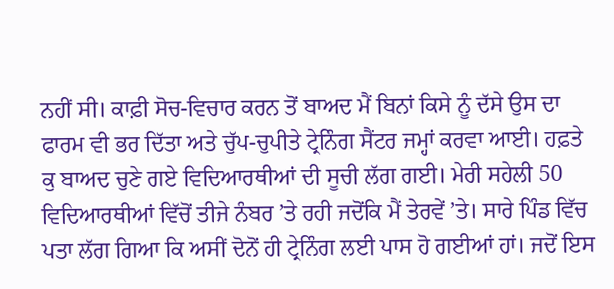ਨਹੀਂ ਸੀ। ਕਾਫ਼ੀ ਸੋਚ-ਵਿਚਾਰ ਕਰਨ ਤੋਂ ਬਾਅਦ ਮੈਂ ਬਿਨਾਂ ਕਿਸੇ ਨੂੰ ਦੱਸੇ ਉਸ ਦਾ ਫਾਰਮ ਵੀ ਭਰ ਦਿੱਤਾ ਅਤੇ ਚੁੱਪ-ਚੁਪੀਤੇ ਟ੍ਰੇਨਿੰਗ ਸੈਂਟਰ ਜਮ੍ਹਾਂ ਕਰਵਾ ਆਈ। ਹਫ਼ਤੇ ਕੁ ਬਾਅਦ ਚੁਣੇ ਗਏ ਵਿਦਿਆਰਥੀਆਂ ਦੀ ਸੂਚੀ ਲੱਗ ਗਈ। ਮੇਰੀ ਸਹੇਲੀ 50 ਵਿਦਿਆਰਥੀਆਂ ਵਿੱਚੋਂ ਤੀਜੇ ਨੰਬਰ ’ਤੇ ਰਹੀ ਜਦੋਂਕਿ ਮੈਂ ਤੇਰਵੇਂ ’ਤੇ। ਸਾਰੇ ਪਿੰਡ ਵਿੱਚ ਪਤਾ ਲੱਗ ਗਿਆ ਕਿ ਅਸੀਂ ਦੋਨੋਂ ਹੀ ਟ੍ਰੇਨਿੰਗ ਲਈ ਪਾਸ ਹੋ ਗਈਆਂ ਹਾਂ। ਜਦੋਂ ਇਸ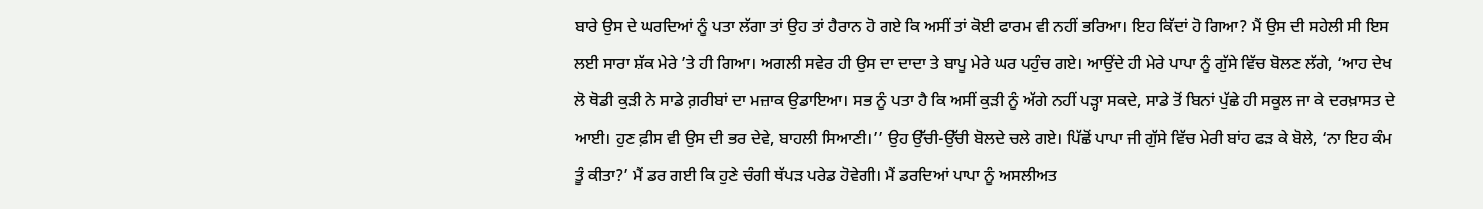ਬਾਰੇ ਉਸ ਦੇ ਘਰਦਿਆਂ ਨੂੰ ਪਤਾ ਲੱਗਾ ਤਾਂ ਉਹ ਤਾਂ ਹੈਰਾਨ ਹੋ ਗਏ ਕਿ ਅਸੀਂ ਤਾਂ ਕੋਈ ਫਾਰਮ ਵੀ ਨਹੀਂ ਭਰਿਆ। ਇਹ ਕਿੱਦਾਂ ਹੋ ਗਿਆ? ਮੈਂ ਉਸ ਦੀ ਸਹੇਲੀ ਸੀ ਇਸ ਲਈ ਸਾਰਾ ਸ਼ੱਕ ਮੇਰੇ ’ਤੇ ਹੀ ਗਿਆ। ਅਗਲੀ ਸਵੇਰ ਹੀ ਉਸ ਦਾ ਦਾਦਾ ਤੇ ਬਾਪੂ ਮੇਰੇ ਘਰ ਪਹੁੰਚ ਗਏ। ਆਉਂਦੇ ਹੀ ਮੇਰੇ ਪਾਪਾ ਨੂੰ ਗੁੱਸੇ ਵਿੱਚ ਬੋਲਣ ਲੱਗੇ, ‘ਆਹ ਦੇਖ ਲੋ ਥੋਡੀ ਕੁੜੀ ਨੇ ਸਾਡੇ ਗ਼ਰੀਬਾਂ ਦਾ ਮਜ਼ਾਕ ਉਡਾਇਆ। ਸਭ ਨੂੰ ਪਤਾ ਹੈ ਕਿ ਅਸੀਂ ਕੁੜੀ ਨੂੰ ਅੱਗੇ ਨਹੀਂ ਪੜ੍ਹਾ ਸਕਦੇ, ਸਾਡੇ ਤੋਂ ਬਿਨਾਂ ਪੁੱਛੇ ਹੀ ਸਕੂਲ ਜਾ ਕੇ ਦਰਖ਼ਾਸਤ ਦੇ ਆਈ। ਹੁਣ ਫ਼ੀਸ ਵੀ ਉਸ ਦੀ ਭਰ ਦੇਵੇ, ਬਾਹਲੀ ਸਿਆਣੀ।’’ ਉਹ ਉੱਚੀ-ਉੱਚੀ ਬੋਲਦੇ ਚਲੇ ਗਏ। ਪਿੱਛੋਂ ਪਾਪਾ ਜੀ ਗੁੱਸੇ ਵਿੱਚ ਮੇਰੀ ਬਾਂਹ ਫੜ ਕੇ ਬੋਲੇ, ‘ਨਾ ਇਹ ਕੰਮ ਤੂੰ ਕੀਤਾ?’ ਮੈਂ ਡਰ ਗਈ ਕਿ ਹੁਣੇ ਚੰਗੀ ਥੱਪੜ ਪਰੇਡ ਹੋਵੇਗੀ। ਮੈਂ ਡਰਦਿਆਂ ਪਾਪਾ ਨੂੰ ਅਸਲੀਅਤ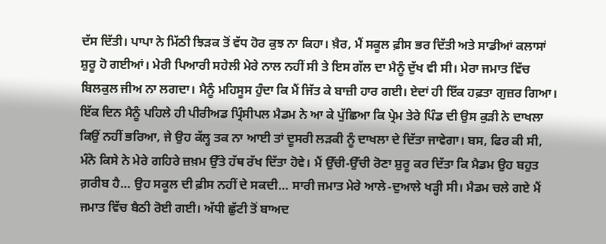ਦੱਸ ਦਿੱਤੀ। ਪਾਪਾ ਨੇ ਮਿੱਠੀ ਝਿੜਕ ਤੋਂ ਵੱਧ ਹੋਰ ਕੁਝ ਨਾ ਕਿਹਾ। ਖ਼ੈਰ, ਮੈਂ ਸਕੂਲ ਫ਼ੀਸ ਭਰ ਦਿੱਤੀ ਅਤੇ ਸਾਡੀਆਂ ਕਲਾਸਾਂ ਸ਼ੁਰੂ ਹੋ ਗਈਆਂ। ਮੇਰੀ ਪਿਆਰੀ ਸਹੇਲੀ ਮੇਰੇ ਨਾਲ ਨਹੀਂ ਸੀ ਤੇ ਇਸ ਗੱਲ ਦਾ ਮੈਨੂੰ ਦੁੱਖ ਵੀ ਸੀ। ਮੇਰਾ ਜਮਾਤ ਵਿੱਚ ਬਿਲਕੁਲ ਜੀਅ ਨਾ ਲਗਦਾ। ਮੈਨੂੰ ਮਹਿਸੂਸ ਹੁੰਦਾ ਕਿ ਮੈਂ ਜਿੱਤ ਕੇ ਬਾਜ਼ੀ ਹਾਰ ਗਈ। ਏਦਾਂ ਹੀ ਇੱਕ ਹਫ਼ਤਾ ਗੁਜ਼ਰ ਗਿਆ। ਇੱਕ ਦਿਨ ਮੈਨੂੰ ਪਹਿਲੇ ਹੀ ਪੀਰੀਅਡ ਪ੍ਰਿੰਸੀਪਲ ਮੈਡਮ ਨੇ ਆ ਕੇ ਪੁੱਛਿਆ ਕਿ ਪ੍ਰੇਮ ਤੇਰੇ ਪਿੰਡ ਦੀ ਉਸ ਕੁੜੀ ਨੇ ਦਾਖਲਾ ਕਿਉਂ ਨਹੀਂ ਭਰਿਆ, ਜੇ ਉਹ ਕੱਲ੍ਹ ਤਕ ਨਾ ਆਈ ਤਾਂ ਦੂਸਰੀ ਲੜਕੀ ਨੂੰ ਦਾਖਲਾ ਦੇ ਦਿੱਤਾ ਜਾਵੇਗਾ। ਬਸ, ਫਿਰ ਕੀ ਸੀ, ਮੰਨੋ ਕਿਸੇ ਨੇ ਮੇਰੇ ਗਹਿਰੇ ਜ਼ਖ਼ਮ ਉੱਤੇ ਹੱਥ ਰੱਖ ਦਿੱਤਾ ਹੋਵੇ। ਮੈਂ ਉੱਚੀ-ਉੱਚੀ ਰੋਣਾ ਸ਼ੁਰੂ ਕਰ ਦਿੱਤਾ ਕਿ ਮੈਡਮ ਉਹ ਬਹੁਤ ਗ਼ਰੀਬ ਹੈ… ਉਹ ਸਕੂਲ ਦੀ ਫ਼ੀਸ ਨਹੀਂ ਦੇ ਸਕਦੀ… ਸਾਰੀ ਜਮਾਤ ਮੇਰੇ ਆਲੇ-ਦੁਆਲੇ ਖੜ੍ਹੀ ਸੀ। ਮੈਡਮ ਚਲੇ ਗਏ ਮੈਂ ਜਮਾਤ ਵਿੱਚ ਬੈਠੀ ਰੋਈ ਗਈ। ਅੱਧੀ ਛੁੱਟੀ ਤੋਂ ਬਾਅਦ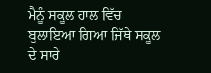ਮੈਨੂੰ ਸਕੂਲ ਹਾਲ ਵਿੱਚ ਬੁਲਾਇਆ ਗਿਆ ਜਿੱਥੇ ਸਕੂਲ ਦੇ ਸਾਰੇ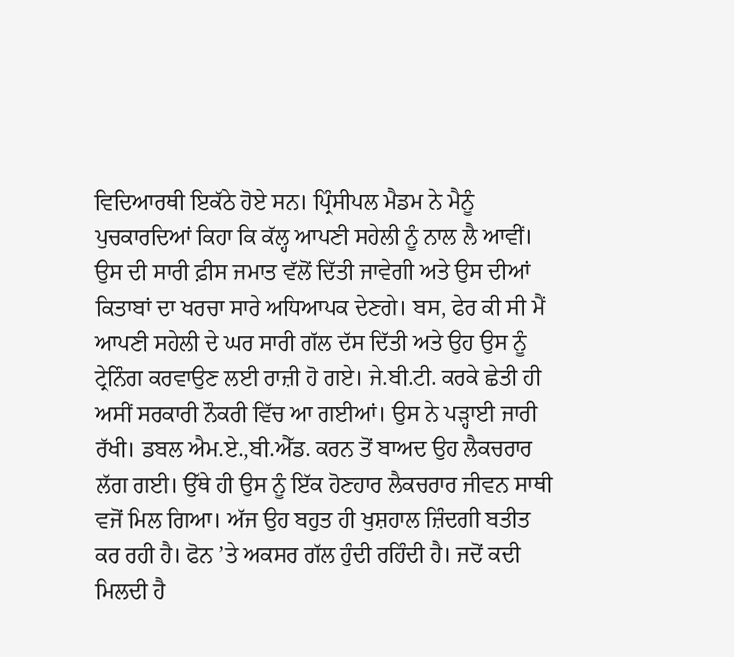ਵਿਦਿਆਰਥੀ ਇਕੱਠੇ ਹੋਏ ਸਨ। ਪ੍ਰਿੰਸੀਪਲ ਮੈਡਮ ਨੇ ਮੈਨੂੰ ਪੁਚਕਾਰਦਿਆਂ ਕਿਹਾ ਕਿ ਕੱਲ੍ਹ ਆਪਣੀ ਸਹੇਲੀ ਨੂੰ ਨਾਲ ਲੈ ਆਵੀਂ। ਉਸ ਦੀ ਸਾਰੀ ਫ਼ੀਸ ਜਮਾਤ ਵੱਲੋਂ ਦਿੱਤੀ ਜਾਵੇਗੀ ਅਤੇ ਉਸ ਦੀਆਂ ਕਿਤਾਬਾਂ ਦਾ ਖਰਚਾ ਸਾਰੇ ਅਧਿਆਪਕ ਦੇਣਗੇ। ਬਸ, ਫੇਰ ਕੀ ਸੀ ਮੈਂ ਆਪਣੀ ਸਹੇਲੀ ਦੇ ਘਰ ਸਾਰੀ ਗੱਲ ਦੱਸ ਦਿੱਤੀ ਅਤੇ ਉਹ ਉਸ ਨੂੰ ਟ੍ਰੇਨਿੰਗ ਕਰਵਾਉਣ ਲਈ ਰਾਜ਼ੀ ਹੋ ਗਏ। ਜੇ.ਬੀ.ਟੀ. ਕਰਕੇ ਛੇਤੀ ਹੀ ਅਸੀਂ ਸਰਕਾਰੀ ਨੌਕਰੀ ਵਿੱਚ ਆ ਗਈਆਂ। ਉਸ ਨੇ ਪੜ੍ਹਾਈ ਜਾਰੀ ਰੱਖੀ। ਡਬਲ ਐਮ.ਏ.,ਬੀ.ਐੱਡ. ਕਰਨ ਤੋਂ ਬਾਅਦ ਉਹ ਲੈਕਚਰਾਰ ਲੱਗ ਗਈ। ਉੱਥੇ ਹੀ ਉਸ ਨੂੰ ਇੱਕ ਹੋਣਹਾਰ ਲੈਕਚਰਾਰ ਜੀਵਨ ਸਾਥੀ ਵਜੋਂ ਮਿਲ ਗਿਆ। ਅੱਜ ਉਹ ਬਹੁਤ ਹੀ ਖੁਸ਼ਹਾਲ ਜ਼ਿੰਦਗੀ ਬਤੀਤ ਕਰ ਰਹੀ ਹੈ। ਫੋਨ ’ਤੇ ਅਕਸਰ ਗੱਲ ਹੁੰਦੀ ਰਹਿੰਦੀ ਹੈ। ਜਦੋਂ ਕਦੀ ਮਿਲਦੀ ਹੈ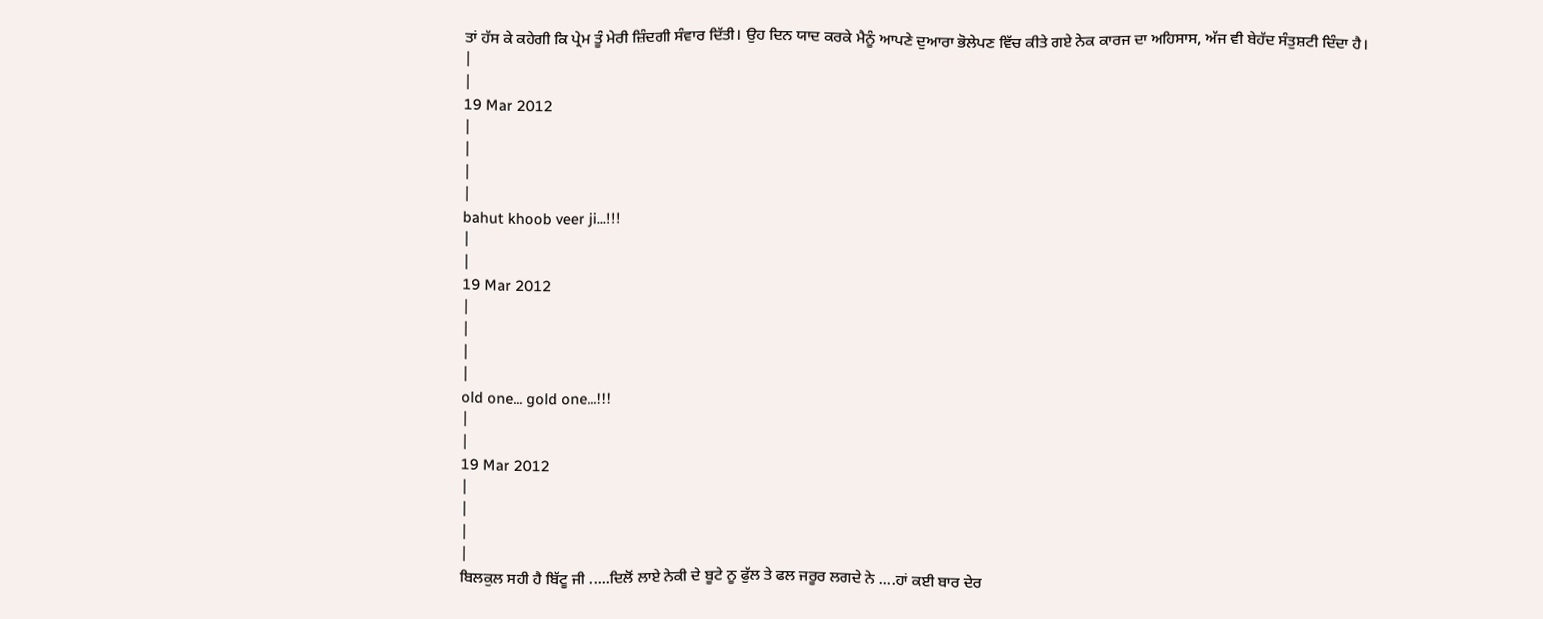ਤਾਂ ਹੱਸ ਕੇ ਕਹੇਗੀ ਕਿ ਪ੍ਰੇਮ ਤੂੰ ਮੇਰੀ ਜ਼ਿੰਦਗੀ ਸੰਵਾਰ ਦਿੱਤੀ। ਉਹ ਦਿਨ ਯਾਦ ਕਰਕੇ ਮੈਨੂੰ ਆਪਣੇ ਦੁਆਰਾ ਭੋਲੇਪਣ ਵਿੱਚ ਕੀਤੇ ਗਏ ਨੇਕ ਕਾਰਜ ਦਾ ਅਹਿਸਾਸ, ਅੱਜ ਵੀ ਬੇਹੱਦ ਸੰਤੁਸ਼ਟੀ ਦਿੰਦਾ ਹੈ।
|
|
19 Mar 2012
|
|
|
|
bahut khoob veer ji...!!!
|
|
19 Mar 2012
|
|
|
|
old one... gold one...!!!
|
|
19 Mar 2012
|
|
|
|
ਬਿਲਕੁਲ ਸਹੀ ਹੈ ਬਿੱਟੂ ਜੀ .....ਦਿਲੋਂ ਲਾਏ ਨੇਕੀ ਦੇ ਬੂਟੇ ਨੂ ਫੁੱਲ ਤੇ ਫਲ ਜਰੂਰ ਲਗਦੇ ਨੇ ....ਹਾਂ ਕਈ ਬਾਰ ਦੇਰ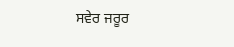ਸਵੇਰ ਜਰੂਰ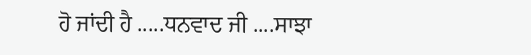ਹੋ ਜਾਂਦੀ ਹੈ .....ਧਨਵਾਦ ਜੀ ....ਸਾਝਾ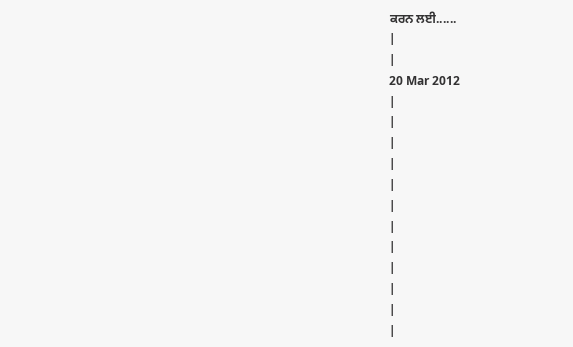ਕਰਨ ਲਈ......
|
|
20 Mar 2012
|
|
|
|
|
|
|
|
|
|
|
|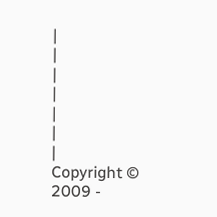|
|
|
|
|
|
|
Copyright © 2009 -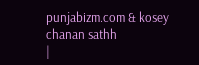punjabizm.com & kosey chanan sathh
|